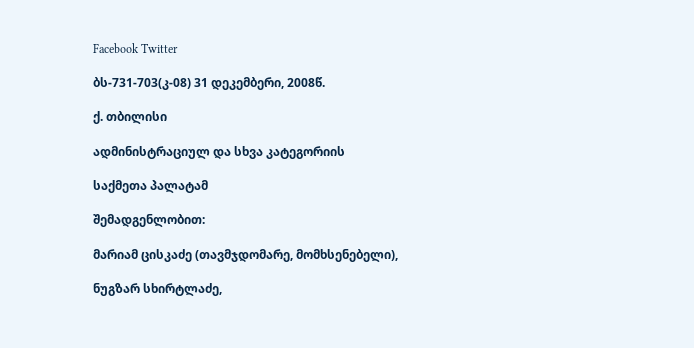Facebook Twitter

ბს-731-703(კ-08) 31 დეკემბერი, 2008წ.

ქ. თბილისი

ადმინისტრაციულ და სხვა კატეგორიის

საქმეთა პალატამ

შემადგენლობით:

მარიამ ცისკაძე (თავმჯდომარე, მომხსენებელი),

ნუგზარ სხირტლაძე,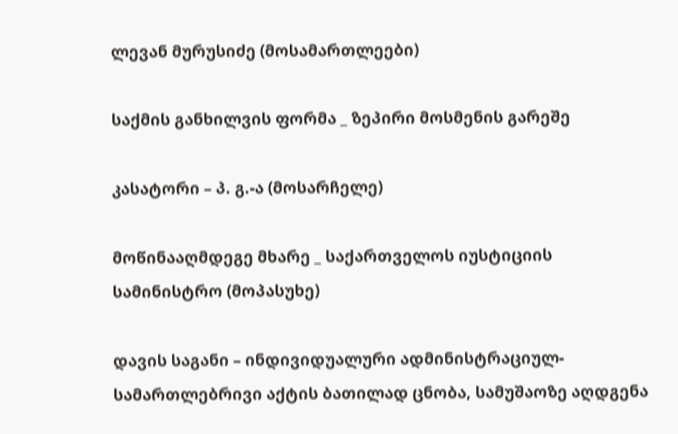ლევან მურუსიძე (მოსამართლეები)

საქმის განხილვის ფორმა _ ზეპირი მოსმენის გარეშე

კასატორი – პ. გ.-ა (მოსარჩელე)

მოწინააღმდეგე მხარე _ საქართველოს იუსტიციის სამინისტრო (მოპასუხე)

დავის საგანი – ინდივიდუალური ადმინისტრაციულ-სამართლებრივი აქტის ბათილად ცნობა, სამუშაოზე აღდგენა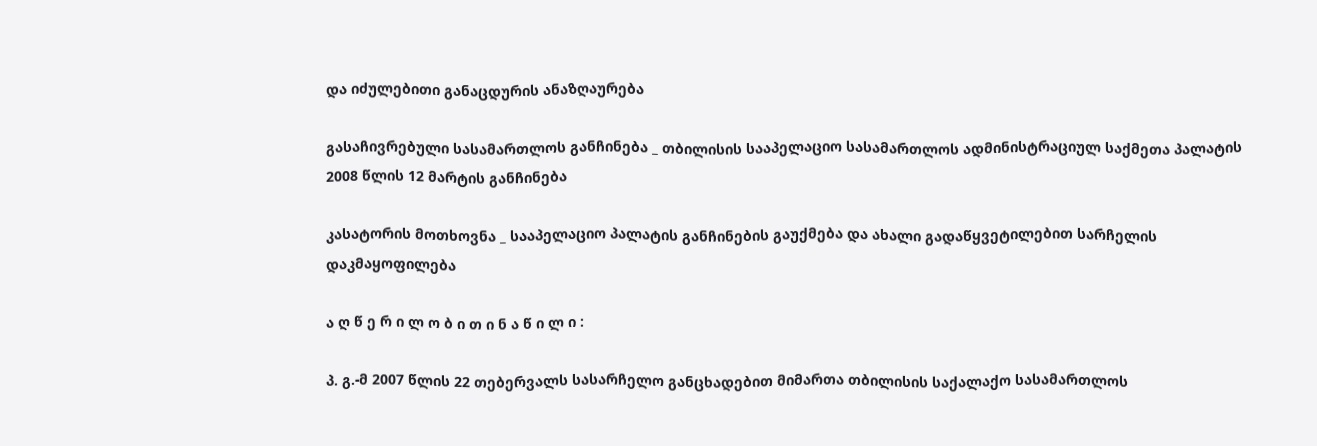და იძულებითი განაცდურის ანაზღაურება

გასაჩივრებული სასამართლოს განჩინება _ თბილისის სააპელაციო სასამართლოს ადმინისტრაციულ საქმეთა პალატის 2008 წლის 12 მარტის განჩინება

კასატორის მოთხოვნა _ სააპელაციო პალატის განჩინების გაუქმება და ახალი გადაწყვეტილებით სარჩელის დაკმაყოფილება

ა ღ წ ე რ ი ლ ო ბ ი თ ი ნ ა წ ი ლ ი :

პ. გ.-მ 2007 წლის 22 თებერვალს სასარჩელო განცხადებით მიმართა თბილისის საქალაქო სასამართლოს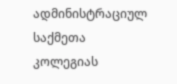ადმინისტრაციულ საქმეთა კოლეგიას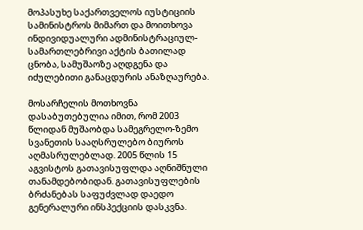მოპასუხე საქართველოს იუსტიციის სამინისტროს მიმართ და მოითხოვა ინდივიდუალური ადმინისტრაციულ-სამართლებრივი აქტის ბათილად ცნობა, სამუშაოზე აღდგენა და იძულებითი განაცდურის ანაზღაურება.

მოსარჩელის მოთხოვნა დასაბუთებულია იმით, რომ 2003 წლიდან მუშაობდა სამეგრელო-ზემო სვანეთის სააღსრულებო ბიუროს აღმასრულებლად. 2005 წლის 15 აგვისტოს გათავისუფლდა აღნიშნული თანამდებობიდან. გათავისუფლების ბრძანებას საფუძვლად დაედო გენერალური ინსპექციის დასკვნა.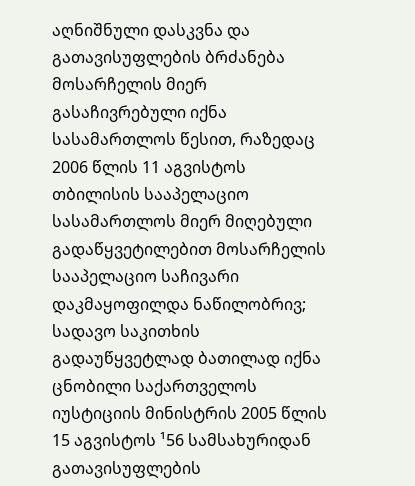აღნიშნული დასკვნა და გათავისუფლების ბრძანება მოსარჩელის მიერ გასაჩივრებული იქნა სასამართლოს წესით, რაზედაც 2006 წლის 11 აგვისტოს თბილისის სააპელაციო სასამართლოს მიერ მიღებული გადაწყვეტილებით მოსარჩელის სააპელაციო საჩივარი დაკმაყოფილდა ნაწილობრივ; სადავო საკითხის გადაუწყვეტლად ბათილად იქნა ცნობილი საქართველოს იუსტიციის მინისტრის 2005 წლის 15 აგვისტოს ¹56 სამსახურიდან გათავისუფლების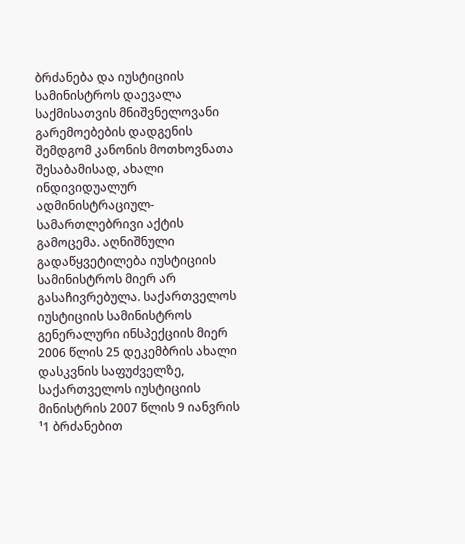ბრძანება და იუსტიციის სამინისტროს დაევალა საქმისათვის მნიშვნელოვანი გარემოებების დადგენის შემდგომ კანონის მოთხოვნათა შესაბამისად, ახალი ინდივიდუალურ ადმინისტრაციულ-სამართლებრივი აქტის გამოცემა. აღნიშნული გადაწყვეტილება იუსტიციის სამინისტროს მიერ არ გასაჩივრებულა. საქართველოს იუსტიციის სამინისტროს გენერალური ინსპექციის მიერ 2006 წლის 25 დეკემბრის ახალი დასკვნის საფუძველზე, საქართველოს იუსტიციის მინისტრის 2007 წლის 9 იანვრის ¹1 ბრძანებით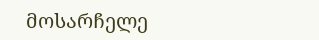მოსარჩელე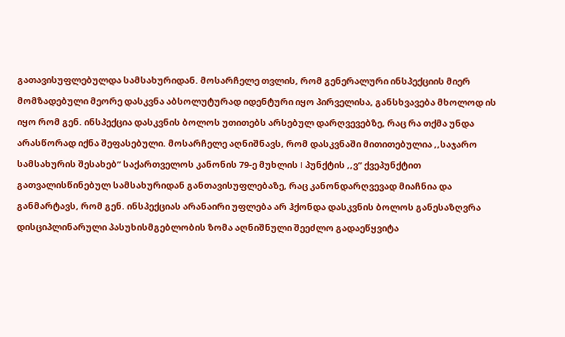გათავისუფლებულდა სამსახურიდან. მოსარჩელე თვლის, რომ გენერალური ინსპექციის მიერ მომზადებული მეორე დასკვნა აბსოლუტურად იდენტური იყო პირველისა, განსხვავება მხოლოდ ის იყო რომ გენ. ინსპექცია დასკვნის ბოლოს უთითებს არსებულ დარღვევებზე, რაც რა თქმა უნდა არასწორად იქნა შეფასებული. მოსარჩელე აღნიშნავს, რომ დასკვნაში მითითებულია ,,საჯარო სამსახურის შესახებ” საქართველოს კანონის 79-ე მუხლის I პუნქტის ,,ვ” ქვეპუნქტით გათვალისწინებულ სამსახურიდან განთავისუფლებაზე, რაც კანონდარღვევად მიაჩნია და განმარტავს, რომ გენ. ინსპექციას არანაირი უფლება არ ჰქონდა დასკვნის ბოლოს განესაზღვრა დისციპლინარული პასუხისმგებლობის ზომა აღნიშნული შეეძლო გადაეწყვიტა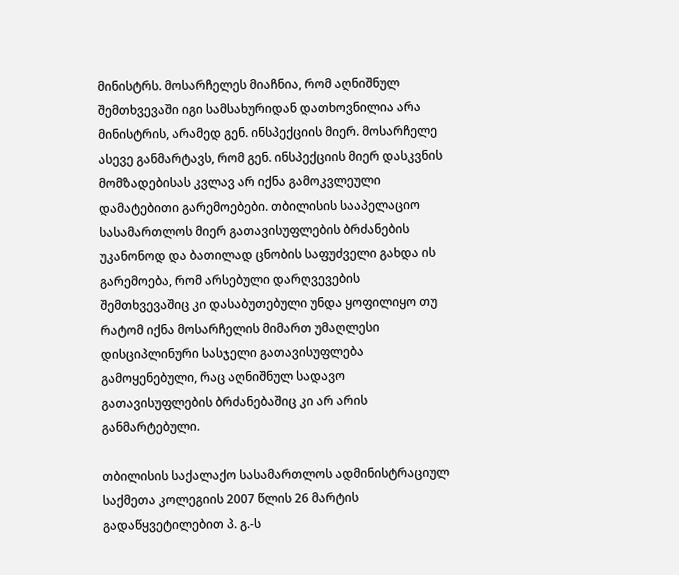მინისტრს. მოსარჩელეს მიაჩნია, რომ აღნიშნულ შემთხვევაში იგი სამსახურიდან დათხოვნილია არა მინისტრის, არამედ გენ. ინსპექციის მიერ. მოსარჩელე ასევე განმარტავს, რომ გენ. ინსპექციის მიერ დასკვნის მომზადებისას კვლავ არ იქნა გამოკვლეული დამატებითი გარემოებები. თბილისის სააპელაციო სასამართლოს მიერ გათავისუფლების ბრძანების უკანონოდ და ბათილად ცნობის საფუძველი გახდა ის გარემოება, რომ არსებული დარღვევების შემთხვევაშიც კი დასაბუთებული უნდა ყოფილიყო თუ რატომ იქნა მოსარჩელის მიმართ უმაღლესი დისციპლინური სასჯელი გათავისუფლება გამოყენებული, რაც აღნიშნულ სადავო გათავისუფლების ბრძანებაშიც კი არ არის განმარტებული.

თბილისის საქალაქო სასამართლოს ადმინისტრაციულ საქმეთა კოლეგიის 2007 წლის 26 მარტის გადაწყვეტილებით პ. გ.-ს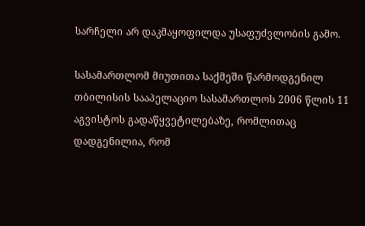სარჩელი არ დაკმაყოფილდა უსაფუძვლობის გამო.

სასამართლომ მიუთითა საქმეში წარმოდგენილ თბილისის სააპელაციო სასამართლოს 2006 წლის 11 აგვისტოს გადაწყვეტილებაზე, რომლითაც დადგენილია, რომ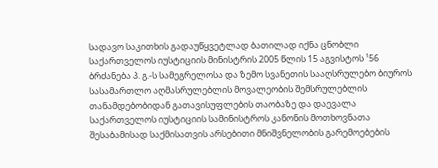სადავო საკითხის გადაუწყვეტლად ბათილად იქნა ცნობლი საქართველოს იუსტიციის მინისტრის 2005 წლის 15 აგვისტოს ¹56 ბრძანება პ. გ.-ს სამეგრელოსა და ზემო სვანეთის სააღსრულებო ბიუროს სასამართლო აღმასრულებლის მოვალეობის შემსრულებლის თანამდებობიდან გათავისუფლების თაობაზე და დაევალა საქართველოს იუსტიციის სამინისტროს კანონის მოთხოვნათა შესაბამისად საქმისათვის არსებითი მნიშვნელობის გარემოებების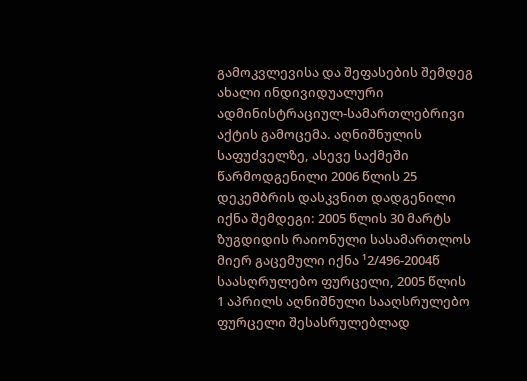გამოკვლევისა და შეფასების შემდეგ ახალი ინდივიდუალური ადმინისტრაციულ-სამართლებრივი აქტის გამოცემა. აღნიშნულის საფუძველზე, ასევე საქმეში წარმოდგენილი 2006 წლის 25 დეკემბრის დასკვნით დადგენილი იქნა შემდეგი: 2005 წლის 30 მარტს ზუგდიდის რაიონული სასამართლოს მიერ გაცემული იქნა ¹2/496-2004წ საასღრულებო ფურცელი, 2005 წლის 1 აპრილს აღნიშნული სააღსრულებო ფურცელი შესასრულებლად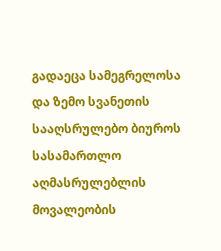გადაეცა სამეგრელოსა და ზემო სვანეთის სააღსრულებო ბიუროს სასამართლო აღმასრულებლის მოვალეობის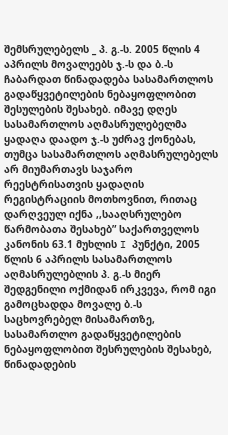შემსრულებელს _ პ. გ.-ს. 2005 წლის 4 აპრილს მოვალეებს ჯ.-ს და ბ.-ს ჩაბარდათ წინადადება სასამართლოს გადაწყვეტილების ნებაყოფლობით შესულების შესახებ. იმავე დღეს სასამართლოს აღმასრულებელმა ყადაღა დაადო ჯ.-ს უძრავ ქონებას, თუმცა სასამართლოს აღმასრულებელს არ მიუმართავს საჯარო რეესტრისათვის ყადაღის რეგისტრაციის მოთხოვნით, რითაც დარღვეულ იქნა ,,სააღსრულებო წარმობათა შესახებ” საქართველოს კანონის 63.1 მუხლის I პუნქტი, 2005 წლის 6 აპრილს სასამართლოს აღმასრულებლის პ. გ.-ს მიერ შედგენილი ოქმიდან ირკვევა, რომ იგი გამოცხადდა მოვალე ბ.-ს საცხოვრებელ მისამართზე, სასამართლო გადაწყვეტილების ნებაყოფლობით შესრულების შესახებ, წინადადების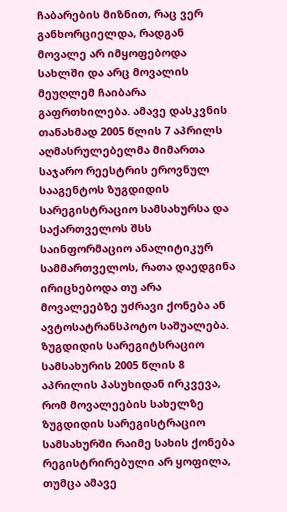ჩაბარების მიზნით, რაც ვერ განხორციელდა, რადგან მოვალე არ იმყოფებოდა სახლში და არც მოვალის მეუღლემ ჩაიბარა გაფრთხილება. ამავე დასკვნის თანახმად 2005 წლის 7 აპრილს აღმასრულებელმა მიმართა საჯარო რეესტრის ეროვნულ სააგენტოს ზუგდიდის სარეგისტრაციო სამსახურსა და საქართველოს შსს საინფორმაციო ანალიტიკურ სამმართველოს, რათა დაედგინა ირიცხებოდა თუ არა მოვალეებზე უძრავი ქონება ან ავტოსატრანსპოტო საშუალება. ზუგდიდის სარეგიტსრაციო სამსახურის 2005 წლის 8 აპრილის პასუხიდან ირკვევა, რომ მოვალეების სახელზე ზუგდიდის სარეგისტრაციო სამსახურში რაიმე სახის ქონება რეგისტრირებული არ ყოფილა, თუმცა ამავე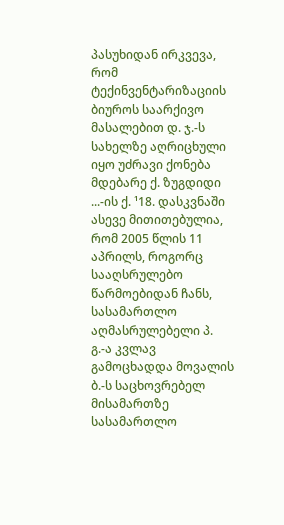პასუხიდან ირკვევა, რომ ტექინვენტარიზაციის ბიუროს საარქივო მასალებით დ. ჯ.-ს სახელზე აღრიცხული იყო უძრავი ქონება მდებარე ქ. ზუგდიდი ...-ის ქ. ¹18. დასკვნაში ასევე მითითებულია, რომ 2005 წლის 11 აპრილს, როგორც სააღსრულებო წარმოებიდან ჩანს, სასამართლო აღმასრულებელი პ. გ.-ა კვლავ გამოცხადდა მოვალის ბ.-ს საცხოვრებელ მისამართზე სასამართლო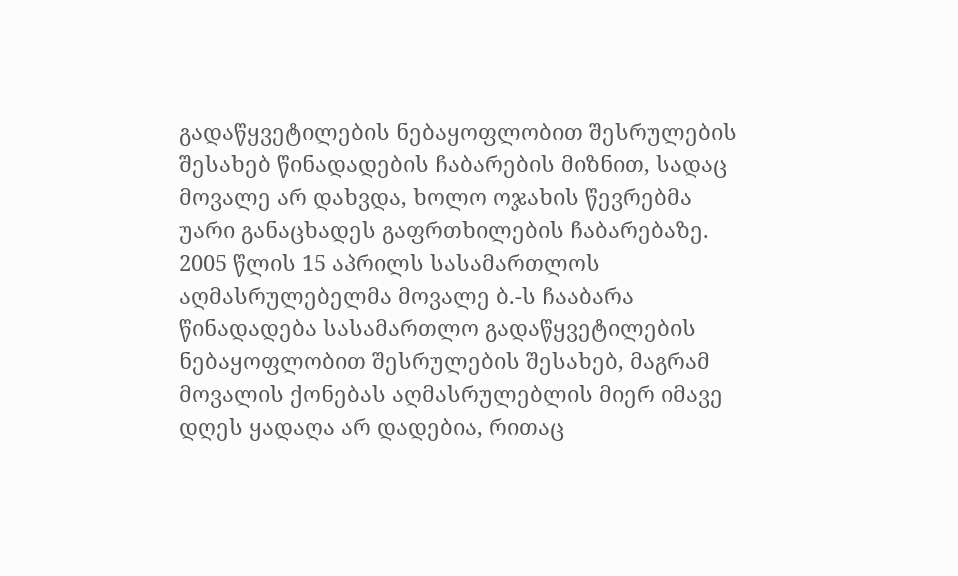გადაწყვეტილების ნებაყოფლობით შესრულების შესახებ წინადადების ჩაბარების მიზნით, სადაც მოვალე არ დახვდა, ხოლო ოჯახის წევრებმა უარი განაცხადეს გაფრთხილების ჩაბარებაზე. 2005 წლის 15 აპრილს სასამართლოს აღმასრულებელმა მოვალე ბ.-ს ჩააბარა წინადადება სასამართლო გადაწყვეტილების ნებაყოფლობით შესრულების შესახებ, მაგრამ მოვალის ქონებას აღმასრულებლის მიერ იმავე დღეს ყადაღა არ დადებია, რითაც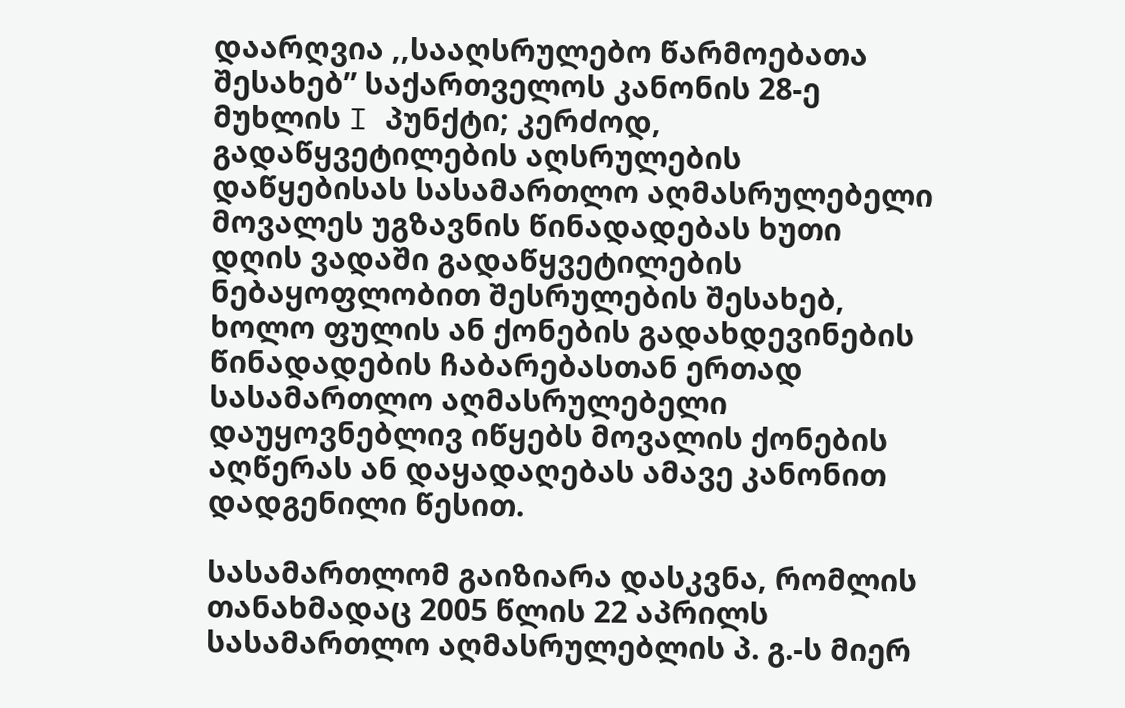დაარღვია ,,სააღსრულებო წარმოებათა შესახებ” საქართველოს კანონის 28-ე მუხლის I პუნქტი; კერძოდ, გადაწყვეტილების აღსრულების დაწყებისას სასამართლო აღმასრულებელი მოვალეს უგზავნის წინადადებას ხუთი დღის ვადაში გადაწყვეტილების ნებაყოფლობით შესრულების შესახებ, ხოლო ფულის ან ქონების გადახდევინების წინადადების ჩაბარებასთან ერთად სასამართლო აღმასრულებელი დაუყოვნებლივ იწყებს მოვალის ქონების აღწერას ან დაყადაღებას ამავე კანონით დადგენილი წესით.

სასამართლომ გაიზიარა დასკვნა, რომლის თანახმადაც 2005 წლის 22 აპრილს სასამართლო აღმასრულებლის პ. გ.-ს მიერ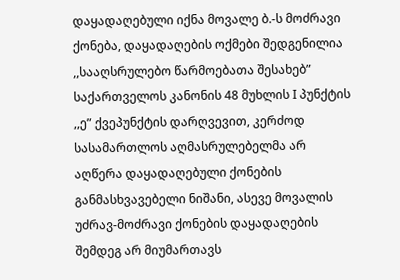დაყადაღებული იქნა მოვალე ბ.-ს მოძრავი ქონება, დაყადაღების ოქმები შედგენილია ,,სააღსრულებო წარმოებათა შესახებ” საქართველოს კანონის 48 მუხლის I პუნქტის ,,ე” ქვეპუნქტის დარღვევით, კერძოდ სასამართლოს აღმასრულებელმა არ აღწერა დაყადაღებული ქონების განმასხვავებელი ნიშანი, ასევე მოვალის უძრავ-მოძრავი ქონების დაყადაღების შემდეგ არ მიუმართავს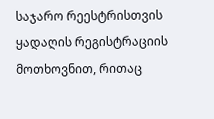საჯარო რეესტრისთვის ყადაღის რეგისტრაციის მოთხოვნით, რითაც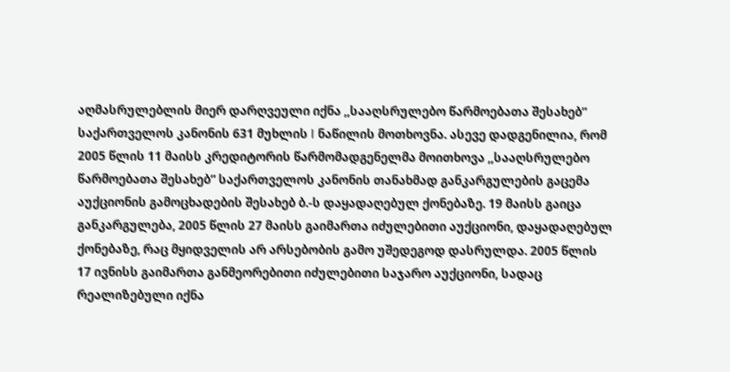აღმასრულებლის მიერ დარღვეული იქნა ,,სააღსრულებო წარმოებათა შესახებ” საქართველოს კანონის 631 მუხლის I ნაწილის მოთხოვნა. ასევე დადგენილია, რომ 2005 წლის 11 მაისს კრედიტორის წარმომადგენელმა მოითხოვა ,,სააღსრულებო წარმოებათა შესახებ” საქართველოს კანონის თანახმად განკარგულების გაცემა აუქციონის გამოცხადების შესახებ ბ.-ს დაყადაღებულ ქონებაზე. 19 მაისს გაიცა განკარგულება, 2005 წლის 27 მაისს გაიმართა იძულებითი აუქციონი, დაყადაღებულ ქონებაზე, რაც მყიდველის არ არსებობის გამო უშედეგოდ დასრულდა. 2005 წლის 17 ივნისს გაიმართა განმეორებითი იძულებითი საჯარო აუქციონი, სადაც რეალიზებული იქნა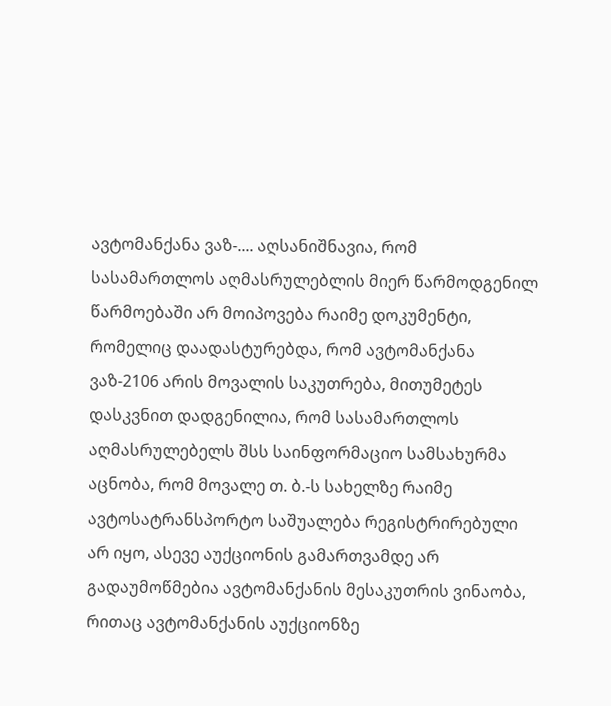ავტომანქანა ვაზ-.... აღსანიშნავია, რომ სასამართლოს აღმასრულებლის მიერ წარმოდგენილ წარმოებაში არ მოიპოვება რაიმე დოკუმენტი, რომელიც დაადასტურებდა, რომ ავტომანქანა ვაზ-2106 არის მოვალის საკუთრება, მითუმეტეს დასკვნით დადგენილია, რომ სასამართლოს აღმასრულებელს შსს საინფორმაციო სამსახურმა აცნობა, რომ მოვალე თ. ბ.-ს სახელზე რაიმე ავტოსატრანსპორტო საშუალება რეგისტრირებული არ იყო, ასევე აუქციონის გამართვამდე არ გადაუმოწმებია ავტომანქანის მესაკუთრის ვინაობა, რითაც ავტომანქანის აუქციონზე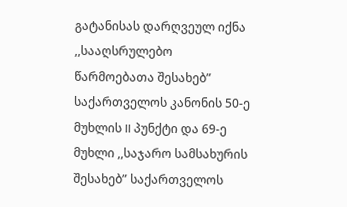გატანისას დარღვეულ იქნა ,,სააღსრულებო წარმოებათა შესახებ” საქართველოს კანონის 50-ე მუხლის II პუნქტი და 69-ე მუხლი ,,საჯარო სამსახურის შესახებ” საქართველოს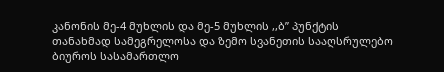კანონის მე-4 მუხლის და მე-5 მუხლის ,,ბ” პუნქტის თანახმად სამეგრელოსა და ზემო სვანეთის სააღსრულებო ბიუროს სასამართლო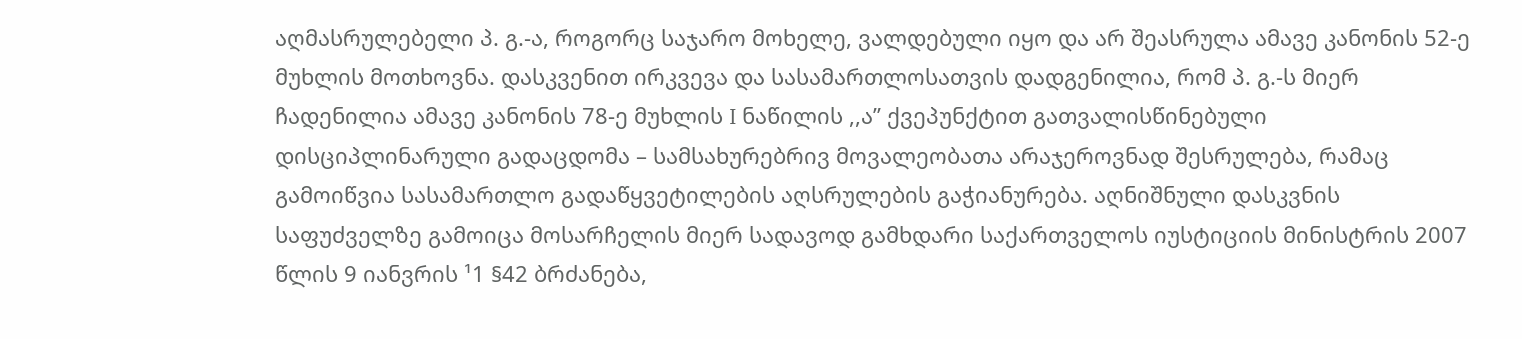აღმასრულებელი პ. გ.-ა, როგორც საჯარო მოხელე, ვალდებული იყო და არ შეასრულა ამავე კანონის 52-ე მუხლის მოთხოვნა. დასკვენით ირკვევა და სასამართლოსათვის დადგენილია, რომ პ. გ.-ს მიერ ჩადენილია ამავე კანონის 78-ე მუხლის I ნაწილის ,,ა” ქვეპუნქტით გათვალისწინებული დისციპლინარული გადაცდომა – სამსახურებრივ მოვალეობათა არაჯეროვნად შესრულება, რამაც გამოიწვია სასამართლო გადაწყვეტილების აღსრულების გაჭიანურება. აღნიშნული დასკვნის საფუძველზე გამოიცა მოსარჩელის მიერ სადავოდ გამხდარი საქართველოს იუსტიციის მინისტრის 2007 წლის 9 იანვრის ¹1 §42 ბრძანება,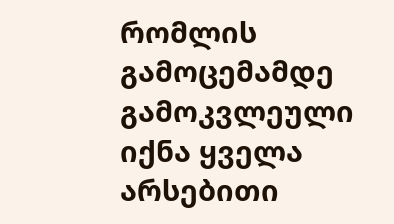რომლის გამოცემამდე გამოკვლეული იქნა ყველა არსებითი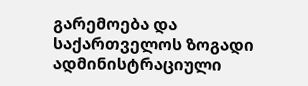გარემოება და საქართველოს ზოგადი ადმინისტრაციული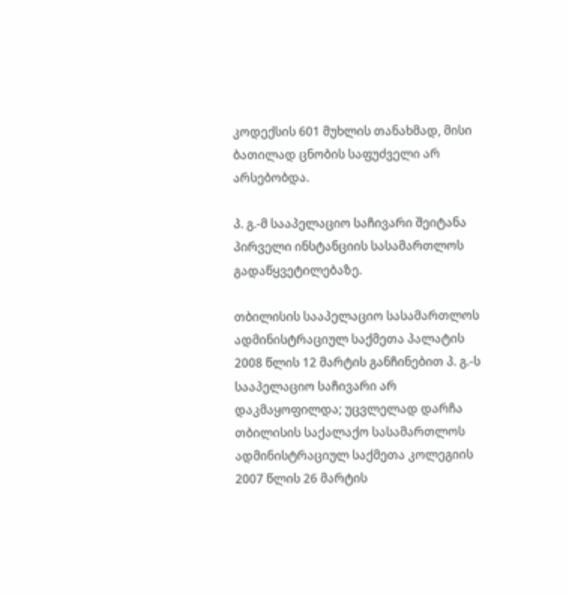კოდექსის 601 მუხლის თანახმად, მისი ბათილად ცნობის საფუძველი არ არსებობდა.

პ. გ.-მ სააპელაციო საჩივარი შეიტანა პირველი ინსტანციის სასამართლოს გადაწყვეტილებაზე.

თბილისის სააპელაციო სასამართლოს ადმინისტრაციულ საქმეთა პალატის 2008 წლის 12 მარტის განჩინებით პ. გ.-ს სააპელაციო საჩივარი არ დაკმაყოფილდა; უცვლელად დარჩა თბილისის საქალაქო სასამართლოს ადმინისტრაციულ საქმეთა კოლეგიის 2007 წლის 26 მარტის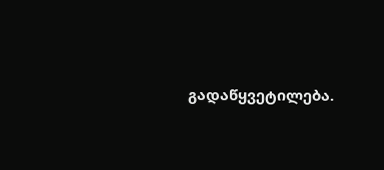გადაწყვეტილება.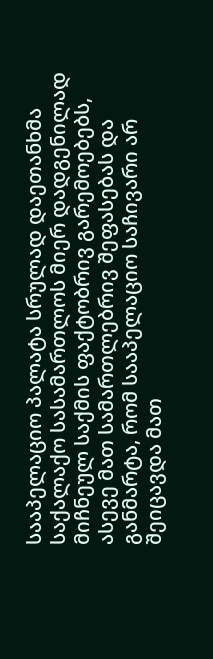სააპელაციო პალატა სრულად დაეთანხმა საქალაქო სასამართლოს მიერ დადგენილად მიჩნეულ საქმის ფაქტობრივ გარემოებებს, ასევე მათ სამართლებრივ შეფასებას და განმარტა, რომ სააპელაციო საჩივარი არ შეიცავდა მათ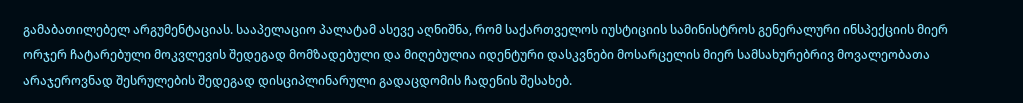გამაბათილებელ არგუმენტაციას. სააპელაციო პალატამ ასევე აღნიშნა, რომ საქართველოს იუსტიციის სამინისტროს გენერალური ინსპექციის მიერ ორჯერ ჩატარებული მოკვლევის შედეგად მომზადებული და მიღებულია იდენტური დასკვნები მოსარცელის მიერ სამსახურებრივ მოვალეობათა არაჯეროვნად შესრულების შედეგად დისციპლინარული გადაცდომის ჩადენის შესახებ.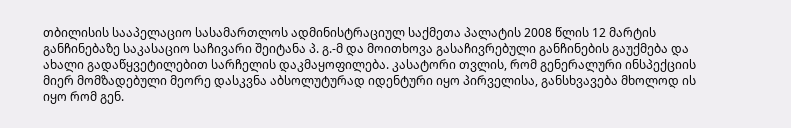თბილისის სააპელაციო სასამართლოს ადმინისტრაციულ საქმეთა პალატის 2008 წლის 12 მარტის განჩინებაზე საკასაციო საჩივარი შეიტანა პ. გ.-მ და მოითხოვა გასაჩივრებული განჩინების გაუქმება და ახალი გადაწყვეტილებით სარჩელის დაკმაყოფილება. კასატორი თვლის, რომ გენერალური ინსპექციის მიერ მომზადებული მეორე დასკვნა აბსოლუტურად იდენტური იყო პირველისა, განსხვავება მხოლოდ ის იყო რომ გენ.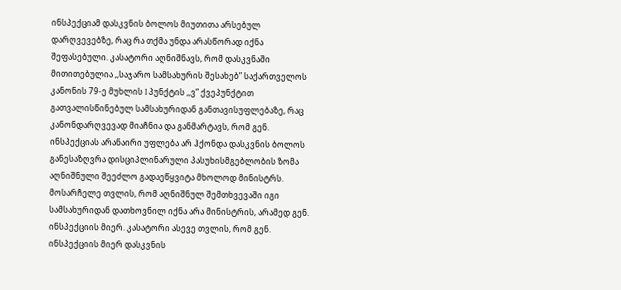ინსპექციამ დასკვნის ბოლოს მიუთითა არსებულ დარღვევებზე, რაც რა თქმა უნდა არასწორად იქნა შეფასებული. კასატორი აღნიშნავს, რომ დასკვნაში მითითებულია ,,საჯარო სამსახურის შესახებ” საქართველოს კანონის 79-ე მუხლის I პუნქტის ,,ვ” ქვეპუნქტით გათვალისწინებულ სამსახურიდან განთავისუფლებაზე, რაც კანონდარღვევად მიაჩნია და განმარტავს, რომ გენ. ინსპექციას არანაირი უფლება არ ჰქონდა დასკვნის ბოლოს განესაზღვრა დისციპლინარული პასუხისმგებლობის ზომა აღნიშნული შეეძლო გადაეწყვიტა მხოლოდ მინისტრს. მოსარჩელე თვლის, რომ აღნიშნულ შემთხვევაში იგი სამსახურიდან დათხოვნილ იქნა არა მინისტრის, არამედ გენ. ინსპექციის მიერ. კასატორი ასევე თვლის, რომ გენ. ინსპექციის მიერ დასკვნის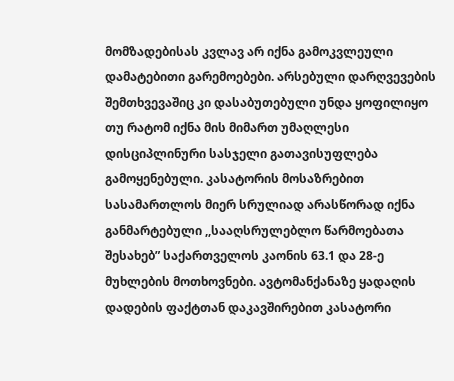მომზადებისას კვლავ არ იქნა გამოკვლეული დამატებითი გარემოებები. არსებული დარღვევების შემთხვევაშიც კი დასაბუთებული უნდა ყოფილიყო თუ რატომ იქნა მის მიმართ უმაღლესი დისციპლინური სასჯელი გათავისუფლება გამოყენებული. კასატორის მოსაზრებით სასამართლოს მიერ სრულიად არასწორად იქნა განმარტებული ,,სააღსრულებლო წარმოებათა შესახებ” საქართველოს კაონის 63.1 და 28-ე მუხლების მოთხოვნები. ავტომანქანაზე ყადაღის დადების ფაქტთან დაკავშირებით კასატორი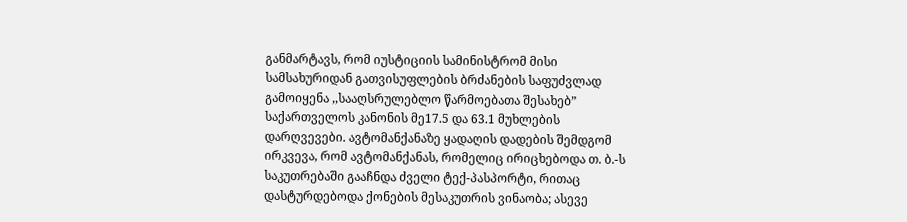განმარტავს, რომ იუსტიციის სამინისტრომ მისი სამსახურიდან გათვისუფლების ბრძანების საფუძვლად გამოიყენა ,,სააღსრულებლო წარმოებათა შესახებ” საქართველოს კანონის მე17.5 და 63.1 მუხლების დარღვევები. ავტომანქანაზე ყადაღის დადების შემდგომ ირკვევა, რომ ავტომანქანას, რომელიც ირიცხებოდა თ. ბ.-ს საკუთრებაში გააჩნდა ძველი ტექ-პასპორტი, რითაც დასტურდებოდა ქონების მესაკუთრის ვინაობა; ასევე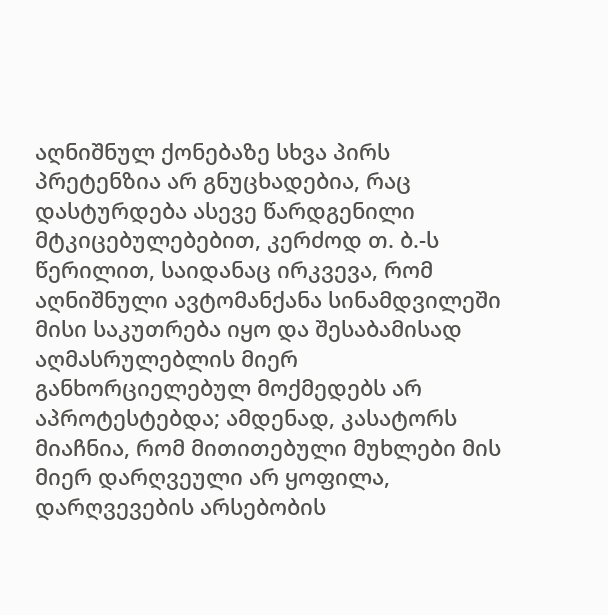აღნიშნულ ქონებაზე სხვა პირს პრეტენზია არ გნუცხადებია, რაც დასტურდება ასევე წარდგენილი მტკიცებულებებით, კერძოდ თ. ბ.-ს წერილით, საიდანაც ირკვევა, რომ აღნიშნული ავტომანქანა სინამდვილეში მისი საკუთრება იყო და შესაბამისად აღმასრულებლის მიერ განხორციელებულ მოქმედებს არ აპროტესტებდა; ამდენად, კასატორს მიაჩნია, რომ მითითებული მუხლები მის მიერ დარღვეული არ ყოფილა, დარღვევების არსებობის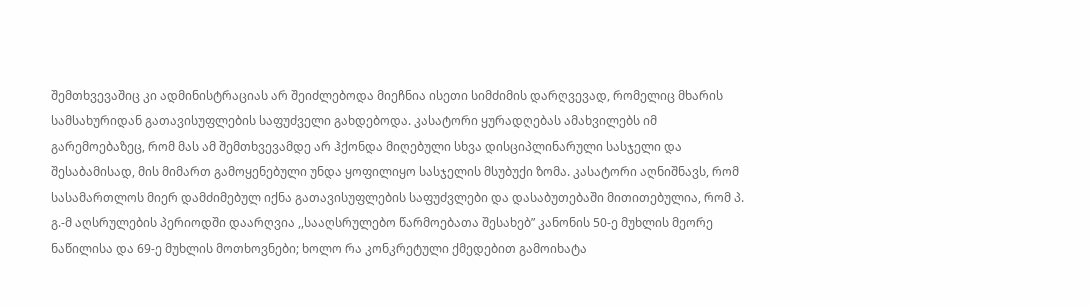შემთხვევაშიც კი ადმინისტრაციას არ შეიძლებოდა მიეჩნია ისეთი სიმძიმის დარღვევად, რომელიც მხარის სამსახურიდან გათავისუფლების საფუძველი გახდებოდა. კასატორი ყურადღებას ამახვილებს იმ გარემოებაზეც, რომ მას ამ შემთხვევამდე არ ჰქონდა მიღებული სხვა დისციპლინარული სასჯელი და შესაბამისად, მის მიმართ გამოყენებული უნდა ყოფილიყო სასჯელის მსუბუქი ზომა. კასატორი აღნიშნავს, რომ სასამართლოს მიერ დამძიმებულ იქნა გათავისუფლების საფუძვლები და დასაბუთებაში მითითებულია, რომ პ. გ.-მ აღსრულების პერიოდში დაარღვია ,,სააღსრულებო წარმოებათა შესახებ” კანონის 50-ე მუხლის მეორე ნაწილისა და 69-ე მუხლის მოთხოვნები; ხოლო რა კონკრეტული ქმედებით გამოიხატა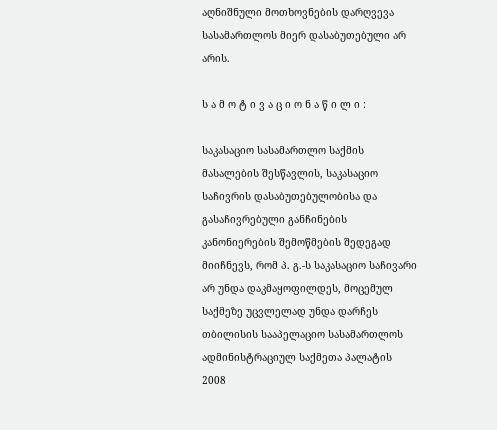აღნიშნული მოთხოვნების დარღვევა სასამართლოს მიერ დასაბუთებული არ არის.

ს ა მ ო ტ ი ვ ა ც ი ო ნ ა წ ი ლ ი :

საკასაციო სასამართლო საქმის მასალების შესწავლის, საკასაციო საჩივრის დასაბუთებულობისა და გასაჩივრებული განჩინების კანონიერების შემოწმების შედეგად მიიჩნევს, რომ პ. გ.-ს საკასაციო საჩივარი არ უნდა დაკმაყოფილდეს, მოცემულ საქმეზე უცვლელად უნდა დარჩეს თბილისის სააპელაციო სასამართლოს ადმინისტრაციულ საქმეთა პალატის 2008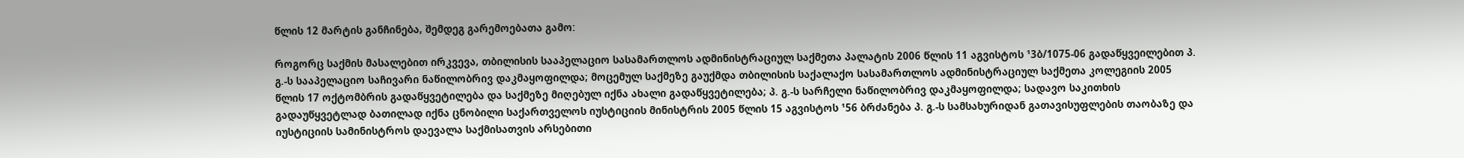წლის 12 მარტის განჩინება, შემდეგ გარემოებათა გამო:

როგორც საქმის მასალებით ირკვევა, თბილისის სააპელაციო სასამართლოს ადმინისტრაციულ საქმეთა პალატის 2006 წლის 11 აგვისტოს ¹3ბ/1075-06 გადაწყვეილებით პ. გ.-ს სააპელაციო საჩივარი ნაწილობრივ დაკმაყოფილდა; მოცემულ საქმეზე გაუქმდა თბილისის საქალაქო სასამართლოს ადმინისტრაციულ საქმეთა კოლეგიის 2005 წლის 17 ოქტომბრის გადაწყვეტილება და საქმეზე მიღებულ იქნა ახალი გადაწყვეტილება; პ. გ.-ს სარჩელი ნაწილობრივ დაკმაყოფილდა; სადავო საკითხის გადაუწყვეტლად ბათილად იქნა ცნობილი საქართველოს იუსტიციის მინისტრის 2005 წლის 15 აგვისტოს ¹56 ბრძანება პ. გ.-ს სამსახურიდან გათავისუფლების თაობაზე და იუსტიციის სამინისტროს დაევალა საქმისათვის არსებითი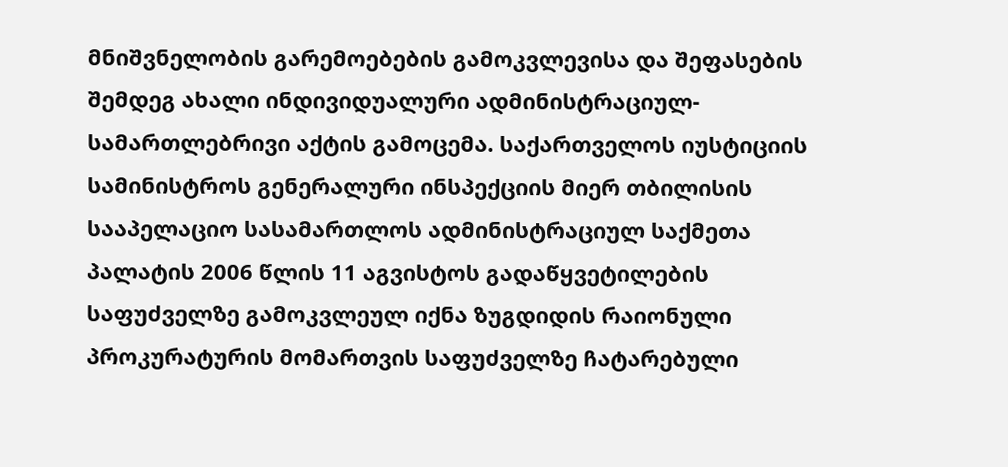მნიშვნელობის გარემოებების გამოკვლევისა და შეფასების შემდეგ ახალი ინდივიდუალური ადმინისტრაციულ-სამართლებრივი აქტის გამოცემა. საქართველოს იუსტიციის სამინისტროს გენერალური ინსპექციის მიერ თბილისის სააპელაციო სასამართლოს ადმინისტრაციულ საქმეთა პალატის 2006 წლის 11 აგვისტოს გადაწყვეტილების საფუძველზე გამოკვლეულ იქნა ზუგდიდის რაიონული პროკურატურის მომართვის საფუძველზე ჩატარებული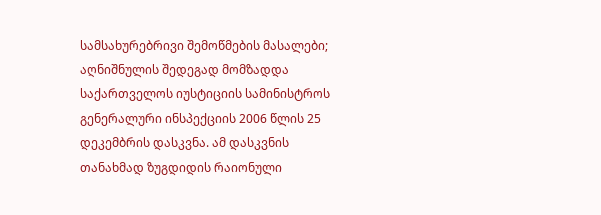სამსახურებრივი შემოწმების მასალები; აღნიშნულის შედეგად მომზადდა საქართველოს იუსტიციის სამინისტროს გენერალური ინსპექციის 2006 წლის 25 დეკემბრის დასკვნა. ამ დასკვნის თანახმად ზუგდიდის რაიონული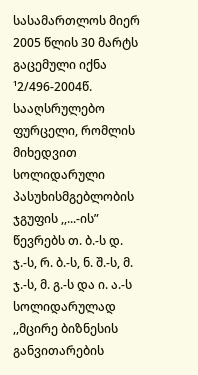სასამართლოს მიერ 2005 წლის 30 მარტს გაცემული იქნა ¹2/496-2004წ. სააღსრულებო ფურცელი, რომლის მიხედვით სოლიდარული პასუხისმგებლობის ჯგუფის ,,...-ის” წევრებს თ. ბ.-ს დ. ჯ.-ს, რ. ბ.-ს, ნ. შ.-ს, მ. ჯ.-ს, მ. გ.-ს და ი. ა.-ს სოლიდარულად ,,მცირე ბიზნესის განვითარების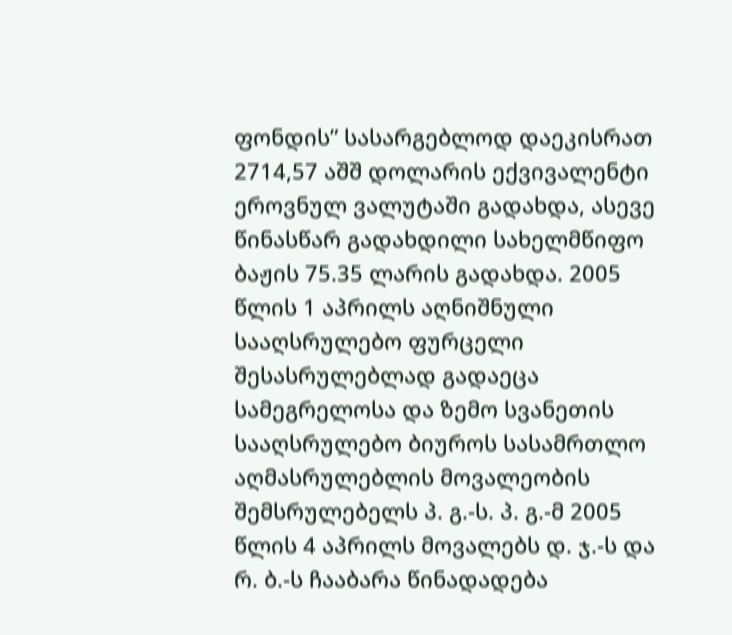ფონდის” სასარგებლოდ დაეკისრათ 2714,57 აშშ დოლარის ექვივალენტი ეროვნულ ვალუტაში გადახდა, ასევე წინასწარ გადახდილი სახელმწიფო ბაჟის 75.35 ლარის გადახდა. 2005 წლის 1 აპრილს აღნიშნული სააღსრულებო ფურცელი შესასრულებლად გადაეცა სამეგრელოსა და ზემო სვანეთის სააღსრულებო ბიუროს სასამრთლო აღმასრულებლის მოვალეობის შემსრულებელს პ. გ.-ს. პ. გ.-მ 2005 წლის 4 აპრილს მოვალებს დ. ჯ.-ს და რ. ბ.-ს ჩააბარა წინადადება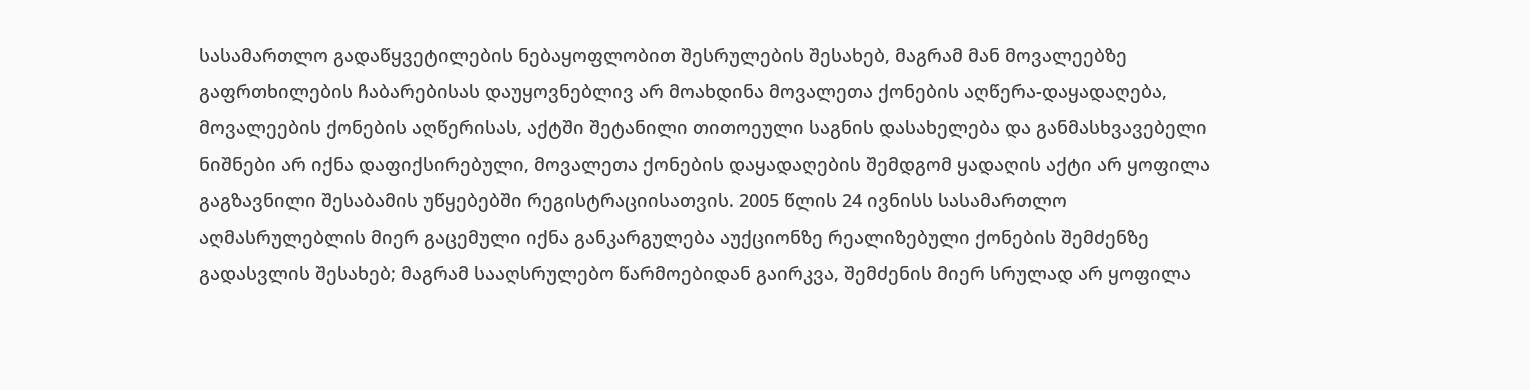სასამართლო გადაწყვეტილების ნებაყოფლობით შესრულების შესახებ, მაგრამ მან მოვალეებზე გაფრთხილების ჩაბარებისას დაუყოვნებლივ არ მოახდინა მოვალეთა ქონების აღწერა-დაყადაღება, მოვალეების ქონების აღწერისას, აქტში შეტანილი თითოეული საგნის დასახელება და განმასხვავებელი ნიშნები არ იქნა დაფიქსირებული, მოვალეთა ქონების დაყადაღების შემდგომ ყადაღის აქტი არ ყოფილა გაგზავნილი შესაბამის უწყებებში რეგისტრაციისათვის. 2005 წლის 24 ივნისს სასამართლო აღმასრულებლის მიერ გაცემული იქნა განკარგულება აუქციონზე რეალიზებული ქონების შემძენზე გადასვლის შესახებ; მაგრამ სააღსრულებო წარმოებიდან გაირკვა, შემძენის მიერ სრულად არ ყოფილა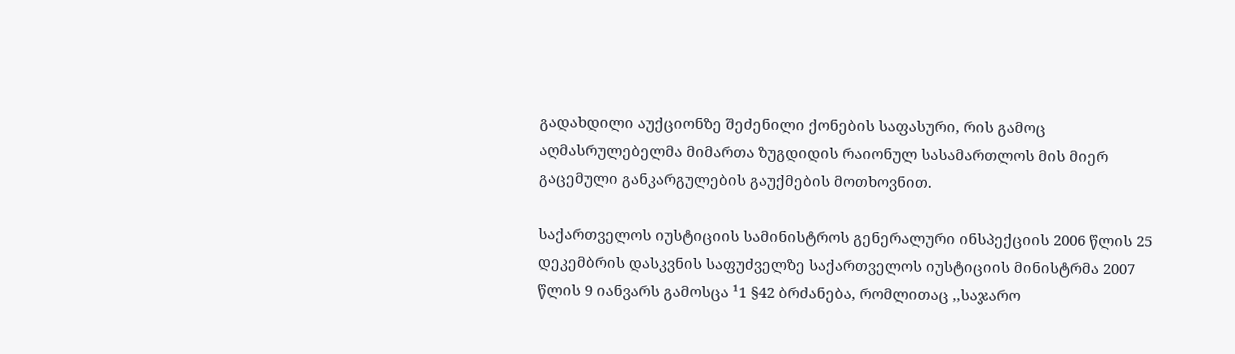გადახდილი აუქციონზე შეძენილი ქონების საფასური, რის გამოც აღმასრულებელმა მიმართა ზუგდიდის რაიონულ სასამართლოს მის მიერ გაცემული განკარგულების გაუქმების მოთხოვნით.

საქართველოს იუსტიციის სამინისტროს გენერალური ინსპექციის 2006 წლის 25 დეკემბრის დასკვნის საფუძველზე საქართველოს იუსტიციის მინისტრმა 2007 წლის 9 იანვარს გამოსცა ¹1 §42 ბრძანება, რომლითაც ,,საჯარო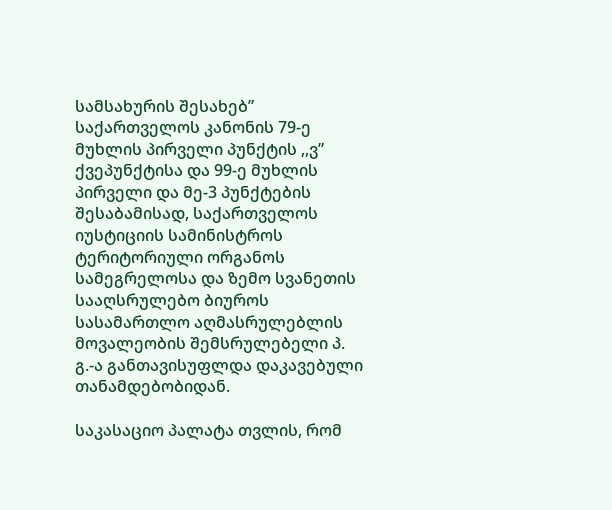სამსახურის შესახებ” საქართველოს კანონის 79-ე მუხლის პირველი პუნქტის ,,ვ” ქვეპუნქტისა და 99-ე მუხლის პირველი და მე-3 პუნქტების შესაბამისად, საქართველოს იუსტიციის სამინისტროს ტერიტორიული ორგანოს სამეგრელოსა და ზემო სვანეთის სააღსრულებო ბიუროს სასამართლო აღმასრულებლის მოვალეობის შემსრულებელი პ. გ.-ა განთავისუფლდა დაკავებული თანამდებობიდან.

საკასაციო პალატა თვლის, რომ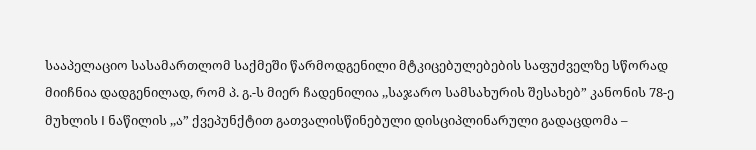სააპელაციო სასამართლომ საქმეში წარმოდგენილი მტკიცებულებების საფუძველზე სწორად მიიჩნია დადგენილად, რომ პ. გ.-ს მიერ ჩადენილია ,,საჯარო სამსახურის შესახებ” კანონის 78-ე მუხლის I ნაწილის ,,ა” ქვეპუნქტით გათვალისწინებული დისციპლინარული გადაცდომა –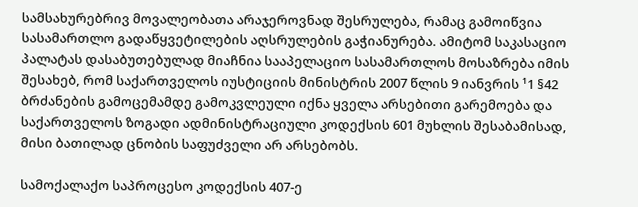სამსახურებრივ მოვალეობათა არაჯეროვნად შესრულება, რამაც გამოიწვია სასამართლო გადაწყვეტილების აღსრულების გაჭიანურება. ამიტომ საკასაციო პალატას დასაბუთებულად მიაჩნია სააპელაციო სასამართლოს მოსაზრება იმის შესახებ, რომ საქართველოს იუსტიციის მინისტრის 2007 წლის 9 იანვრის ¹1 §42 ბრძანების გამოცემამდე გამოკვლეული იქნა ყველა არსებითი გარემოება და საქართველოს ზოგადი ადმინისტრაციული კოდექსის 601 მუხლის შესაბამისად, მისი ბათილად ცნობის საფუძველი არ არსებობს.

სამოქალაქო საპროცესო კოდექსის 407-ე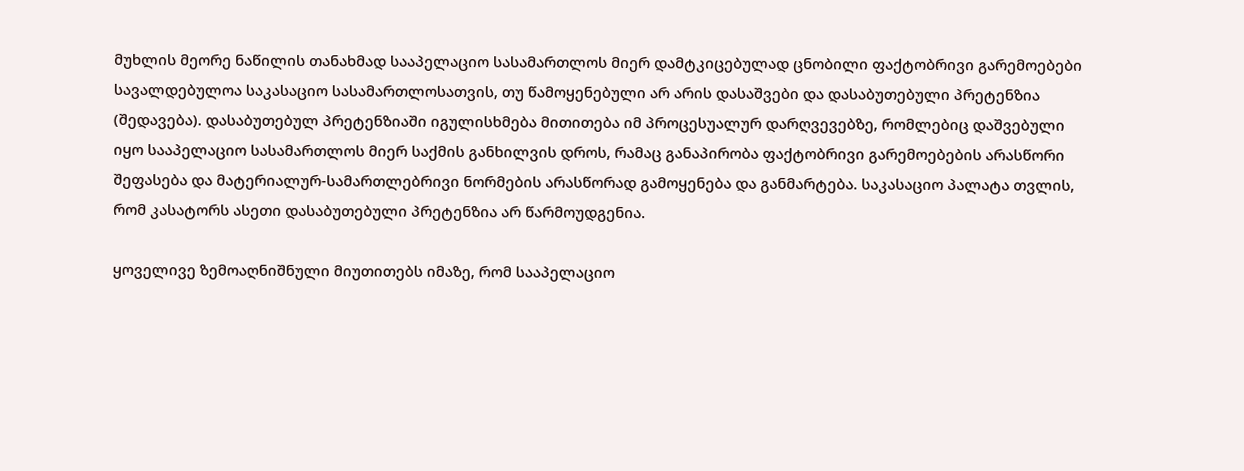მუხლის მეორე ნაწილის თანახმად სააპელაციო სასამართლოს მიერ დამტკიცებულად ცნობილი ფაქტობრივი გარემოებები სავალდებულოა საკასაციო სასამართლოსათვის, თუ წამოყენებული არ არის დასაშვები და დასაბუთებული პრეტენზია (შედავება). დასაბუთებულ პრეტენზიაში იგულისხმება მითითება იმ პროცესუალურ დარღვევებზე, რომლებიც დაშვებული იყო სააპელაციო სასამართლოს მიერ საქმის განხილვის დროს, რამაც განაპირობა ფაქტობრივი გარემოებების არასწორი შეფასება და მატერიალურ-სამართლებრივი ნორმების არასწორად გამოყენება და განმარტება. საკასაციო პალატა თვლის, რომ კასატორს ასეთი დასაბუთებული პრეტენზია არ წარმოუდგენია.

ყოველივე ზემოაღნიშნული მიუთითებს იმაზე, რომ სააპელაციო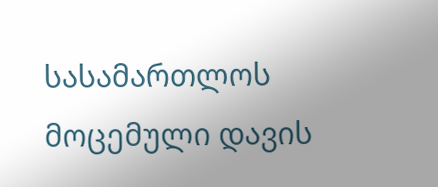სასამართლოს მოცემული დავის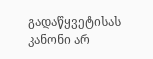გადაწყვეტისას კანონი არ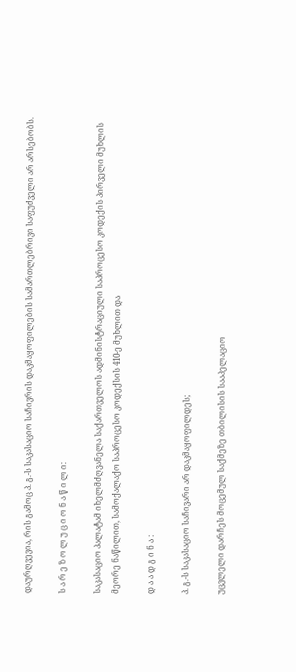დაურღვევია, რის გამოც პ. გ.-ს საკასაციო საჩივრის დაკმაყოფილების სამართლებრივი საფუძველი არ არსებობს.

ს ა რ ე ზ ო ლ უ ც ი ო ნ ა წ ი ლ ი:

საკასაციო პალატამ იხელმძღვანელა საქართველოს ადმინისტრაციული საპროცესო კოდექის პირველი მუხლის მეორე ნაწილით, სამოქალაქო საპროცესო კოდექსის 410-ე მუხლით და

დ ა ა დ გ ი ნ ა :

პ. გ.-ს საკასაციო საჩივარი არ დაკმაყოფილდეს;

უცვლელი დარჩეს მოცემულ საქმეზე თბილისის სააპელაციო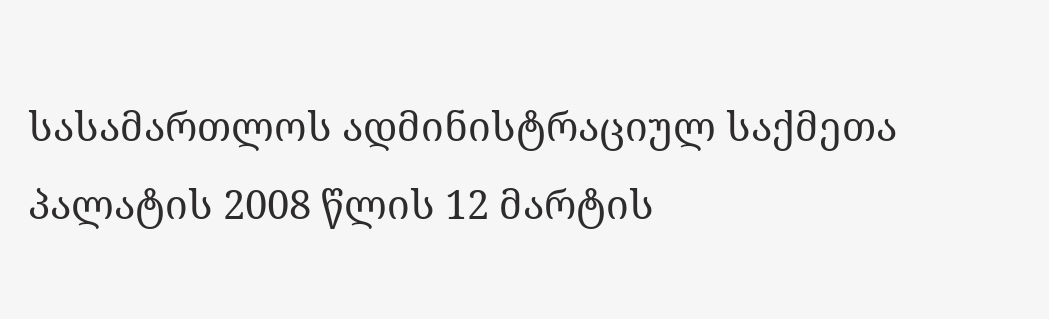სასამართლოს ადმინისტრაციულ საქმეთა პალატის 2008 წლის 12 მარტის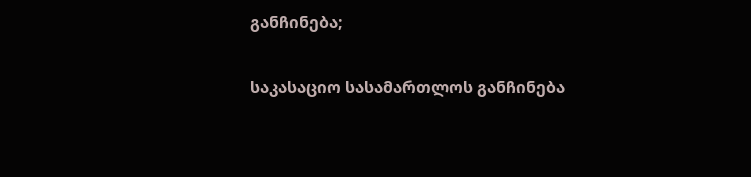განჩინება;

საკასაციო სასამართლოს განჩინება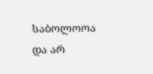საბოლოოა და არ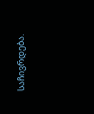საჩივრდება.